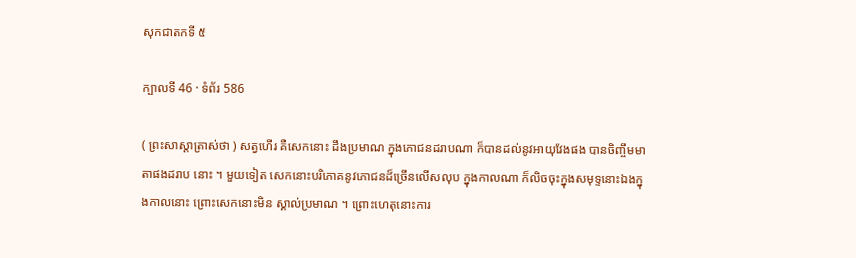សុកជាតកទី ៥

ក្បាលទី 46 · ទំព័រ 586

( ព្រះសាស្តាត្រាស់ថា ) សត្វហើរ គឺសេកនោះ ដឹងប្រមាណ ក្នុងភោជនដរាបណា ក៏បានដល់នូវអាយុវែងផង បានចិញ្ចឹមមាតាផងដរាប នោះ ។ មួយទៀត សេកនោះបរិភោគនូវភោជនដ៏ច្រើនលើសលុប ក្នុងកាលណា ក៏លិចចុះក្នុងសមុទ្ទនោះឯងក្នុងកាលនោះ ព្រោះសេកនោះមិន ស្គាល់ប្រមាណ ។ ព្រោះហេតុនោះការ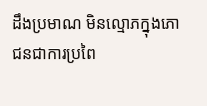ដឹងប្រមាណ មិនល្មោភក្នុងភោជនជាការប្រពៃ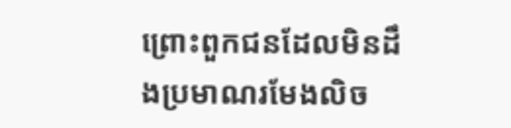ព្រោះពួកជនដែលមិនដឹងប្រមាណរមែងលិច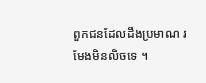ពួកជនដែលដឹងប្រមាណ រមែងមិនលិចទេ ។